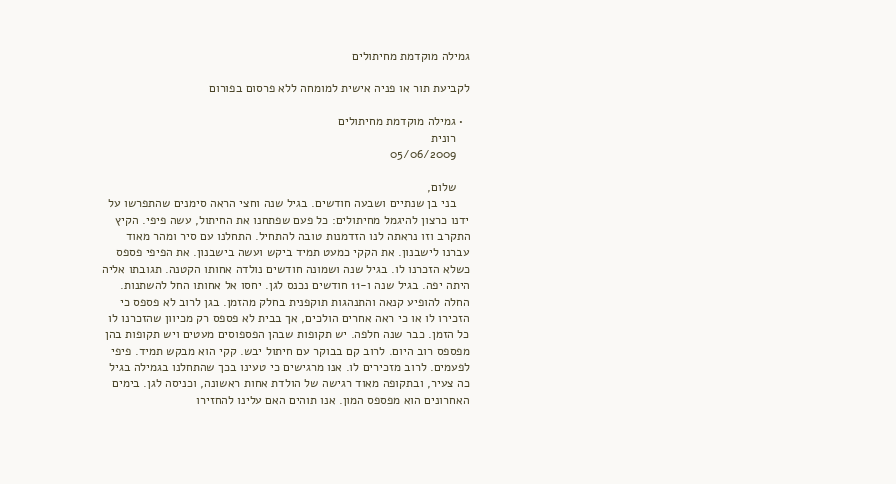גמילה מוקדמת מחיתולים

לקביעת תור או פניה אישית למומחה ללא פרסום בפורום

  • גמילה מוקדמת מחיתולים
    רונית
    05/06/2009

    שלום,
    בני בן שנתיים ושבעה חודשים. בגיל שנה וחצי הראה סימנים שהתפרשו על ידנו כרצון להיגמל מחיתולים: כל פעם שפתחנו את החיתול, עשה פיפי. הקיץ התקרב וזו נראתה לנו הזדמנות טובה להתחיל. התחלנו עם סיר ומהר מאוד עברנו לישבנון. את הקקי כמעט תמיד ביקש ועשה בישבנון. את הפיפי פספס כשלא הזכרנו לו. בגיל שנה ושמונה חודשים נולדה אחותו הקטנה. תגובתו אליה היתה יפה. בגיל שנה ו-11 חודשים נכנס לגן. יחסו אל אחותו החל להשתנות. החלה להופיע קנאה והתנהגות תוקפנית בחלק מהזמן. בגן לרוב לא פספס כי הזכירו לו או כי ראה אחרים הולכים, אך בבית לא פספס רק מכיוון שהזכרנו לו כל הזמן. כבר שנה חלפה. יש תקופות שבהן הפספוסים מעטים ויש תקופות בהן מפספס רוב היום. לרוב קם בבוקר עם חיתול יבש. קקי הוא מבקש תמיד. פיפי לפעמים. לרוב מזכירים לו. אנו מרגישים כי טעינו בכך שהתחלנו בגמילה בגיל כה צעיר, ובתקופה מאוד רגישה של הולדת אחות ראשונה, וכניסה לגן. בימים האחרונים הוא מפספס המון. אנו תוהים האם עלינו להחזירו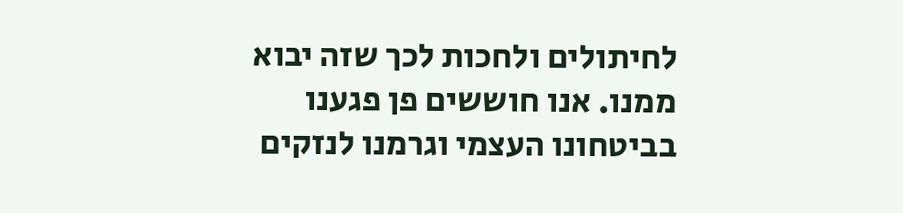לחיתולים ולחכות לכך שזה יבוא ממנו. אנו חוששים פן פגענו בביטחונו העצמי וגרמנו לנזקים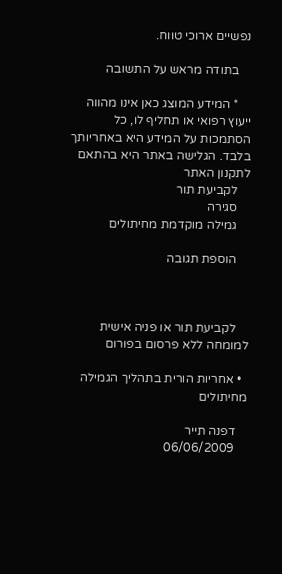נפשיים ארוכי טווח.

    בתודה מראש על התשובה

    * המידע המוצג כאן אינו מהווה ייעוץ רפואי או תחליף לו, כל הסתמכות על המידע היא באחריותך בלבד. הגלישה באתר היא בהתאם לתקנון האתר
    לקביעת תור
    סגירה
    גמילה מוקדמת מחיתולים

    הוספת תגובה



    לקביעת תור או פניה אישית למומחה ללא פרסום בפורום

  • אחריות הורית בתהליך הגמילה מחיתולים

    דפנה תייר
    06/06/2009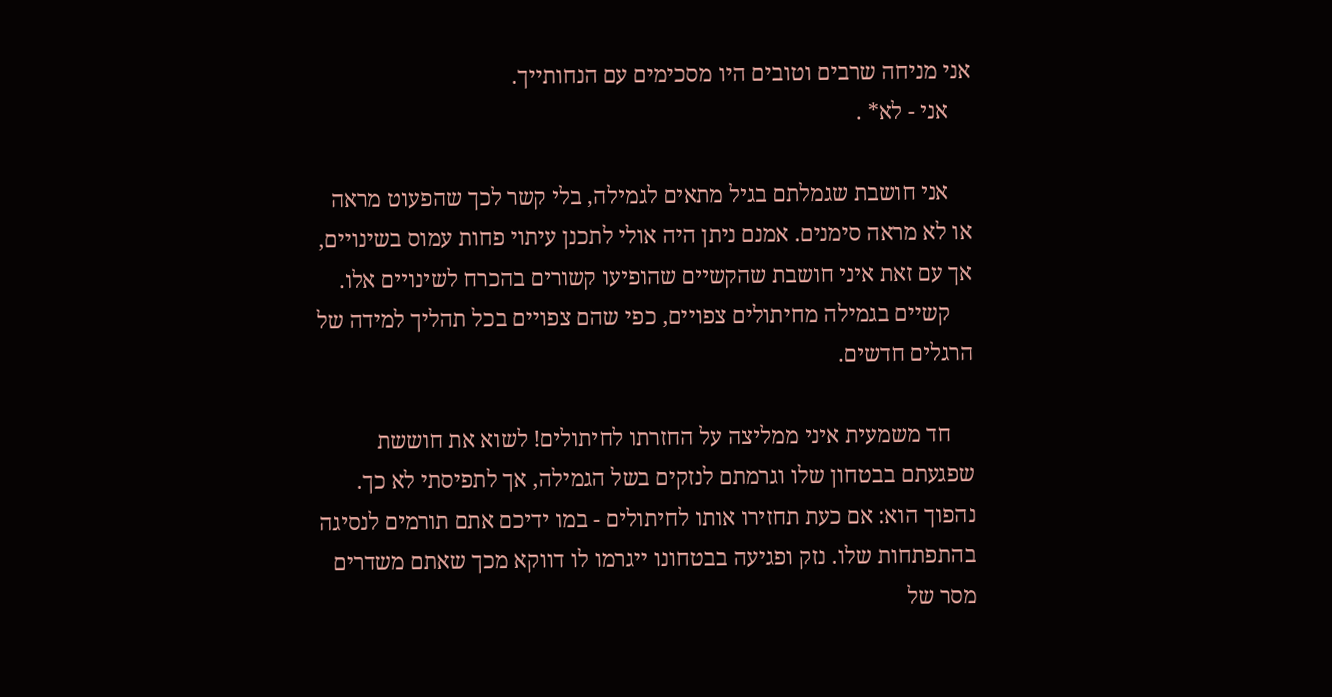אני מניחה שרבים וטובים היו מסכימים עם הנחותייך.
    אני - לא* .

    אני חושבת שגמלתם בגיל מתאים לגמילה, בלי קשר לכך שהפעוט מראה או לא מראה סימנים. אמנם ניתן היה אולי לתכנן עיתוי פחות עמוס בשינויים, אך עם זאת איני חושבת שהקשיים שהופיעו קשורים בהכרח לשינויים אלו.
    קשיים בגמילה מחיתולים צפויים, כפי שהם צפויים בכל תהליך למידה של הרגלים חדשים.

    חד משמעית איני ממליצה על החזרתו לחיתולים! לשוא את חוששת שפגעתם בבטחון שלו וגרמתם לנזקים בשל הגמילה, אך לתפיסתי לא כך. נהפוך הוא: אם כעת תחזירו אותו לחיתולים - במו ידיכם אתם תורמים לנסיגה בהתפתחות שלו. נזק ופגיעה בבטחונו ייגרמו לו דווקא מכך שאתם משדרים מסר של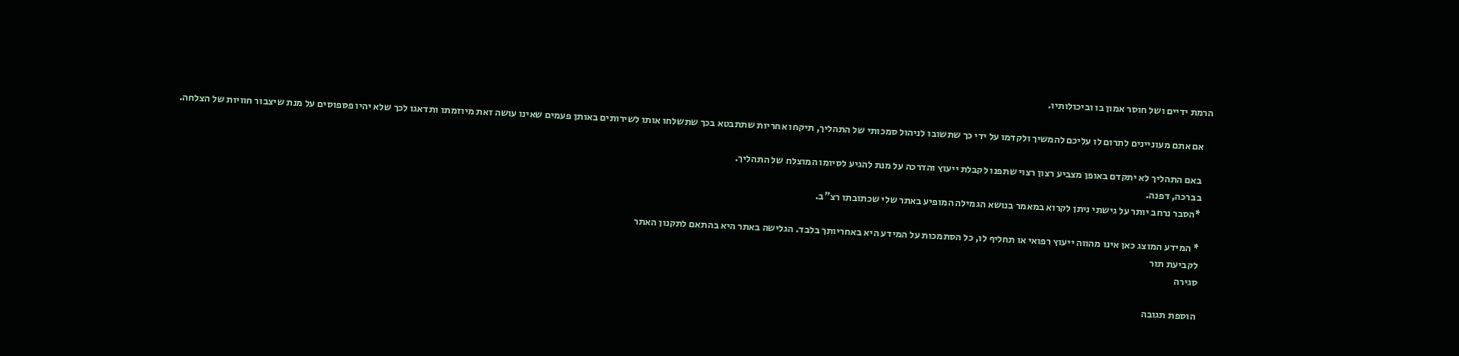הרמת ידיים ושל חוסר אמון בו וביכולותיו.

    אם אתם מעוניינים לתרום לו עליכם להמשיך ולקדמו על ידי כך שתשובו לניהול סמכותי של התהליך, תיקחו אחריות שתתבטא בכך שתשלחו אותו לשירותים באותן פעמים שאינו עושה זאת מיוזמתו ותדאגו לכך שלא יהיו פספוסים על מנת שיצבור חוויות של הצלחה.

    באם התהליך לא יתקדם באופן מצביע רצון רצוי שתפנו לקבלת ייעוץ והדרכה על מנת להגיע לסיומו המוצלח של התהליך.
    בברכה, דפנה.
    *הסבר נרחב יותר על גישתי ניתן לקרוא במאמר בנושא הגמילה המופיע באתר שלי שכתובתו רצ"ב.

    * המידע המוצג כאן אינו מהווה ייעוץ רפואי או תחליף לו, כל הסתמכות על המידע היא באחריותך בלבד. הגלישה באתר היא בהתאם לתקנון האתר
    לקביעת תור
    סגירה

    הוספת תגובה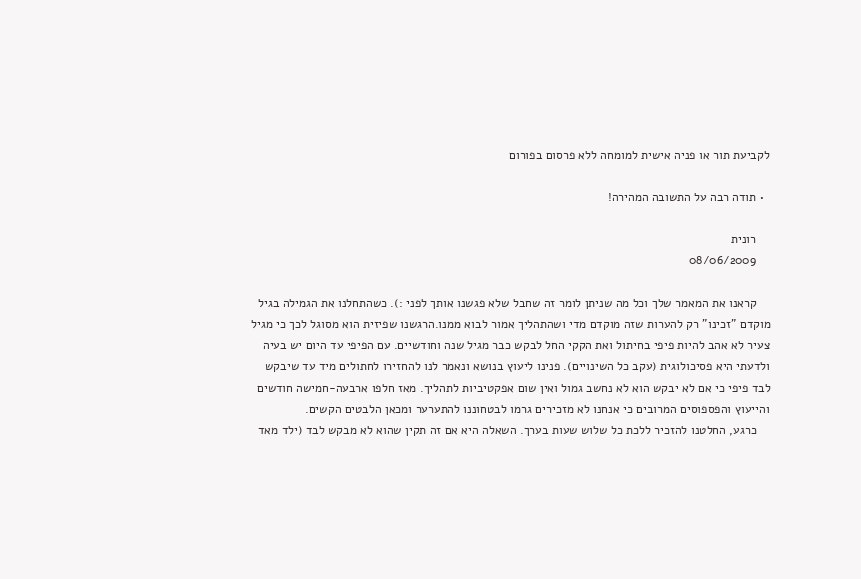לקביעת תור או פניה אישית למומחה ללא פרסום בפורום

  • תודה רבה על התשובה המהירה!

    רונית
    08/06/2009

    קראנו את המאמר שלך וכל מה שניתן לומר זה שחבל שלא פגשנו אותך לפני :). כשהתחלנו את הגמילה בגיל מוקדם "זכינו" רק להערות שזה מוקדם מדי ושהתהליך אמור לבוא ממנו.הרגשנו שפיזית הוא מסוגל לכך כי מגיל צעיר לא אהב להיות פיפי בחיתול ואת הקקי החל לבקש כבר מגיל שנה וחודשיים. עם הפיפי עד היום יש בעיה ולדעתי היא פסיכולוגית (עקב כל השינויים). פנינו ליעוץ בנושא ונאמר לנו להחזירו לחתולים מיד עד שיבקש לבד פיפי כי אם לא יבקש הוא לא נחשב גמול ואין שום אפקטיביות לתהליך. מאז חלפו ארבעה-חמישה חודשים והייעוץ והפספוסים המרובים כי אנחנו לא מזכירים גרמו לבטחוננו להתערער ומכאן הלבטים הקשים.
    כרגע, החלטנו להזכיר ללכת כל שלוש שעות בערך. השאלה היא אם זה תקין שהוא לא מבקש לבד (ילד מאד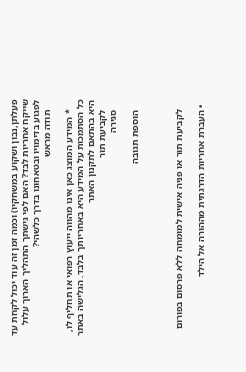פעלתן,נבון ושקוע במשחקיו) וכמה זמן זה עוד יכול לקחת עד שייקח אחריות לבד? האם לפי גישתך התהליך הארוך עלול לפגוע בדימויו ובטאחונו בדרך כלשהי?
    תודה מראש

    * המידע המוצג כאן אינו מהווה ייעוץ רפואי או תחליף לו, כל הסתמכות על המידע היא באחריותך בלבד. הגלישה באתר היא בהתאם לתקנון האתר
    לקביעת תור
    סגירה

    הוספת תגובה



    לקביעת תור או פניה אישית למומחה ללא פרסום בפורום

  • העברת אחריות הדרגתית מההורה אל הילד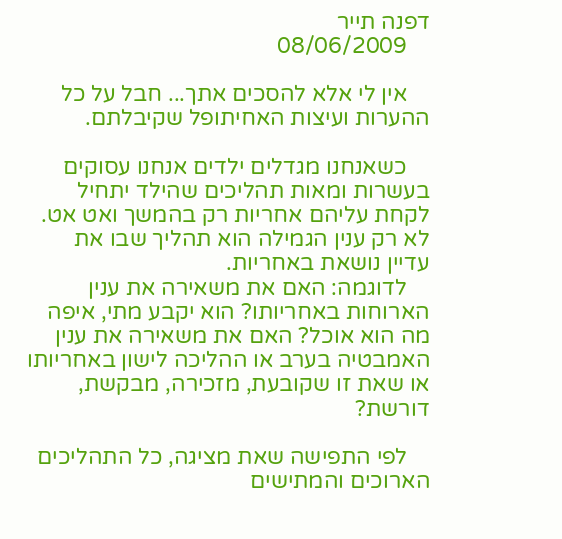דפנה תייר
    08/06/2009

    אין לי אלא להסכים אתך... חבל על כל ההערות ועיצות האחיתופל שקיבלתם.

    כשאנחנו מגדלים ילדים אנחנו עסוקים בעשרות ומאות תהליכים שהילד יתחיל לקחת עליהם אחריות רק בהמשך ואט אט. לא רק ענין הגמילה הוא תהליך שבו את עדיין נושאת באחריות.
    לדוגמה: האם את משאירה את ענין הארוחות באחריותו? הוא יקבע מתי, איפה מה הוא אוכל? האם את משאירה את ענין האמבטיה בערב או ההליכה לישון באחריותו או שאת זו שקובעת, מזכירה, מבקשת, דורשת?

    לפי התפישה שאת מציגה, כל התהליכים הארוכים והמתישים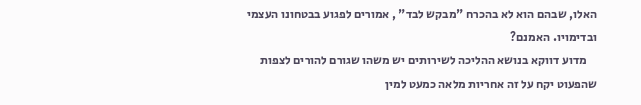האלו, שבהם הוא לא בהכרח "מבקש לבד" , אמורים לפגוע בבטחונו העצמי ובדימויו. האמנם?
    מדוע דווקא בנושא ההליכה לשירותים יש משהו שגורם להורים לצפות שהפעוט יקח על זה אחריות מלאה כמעט למין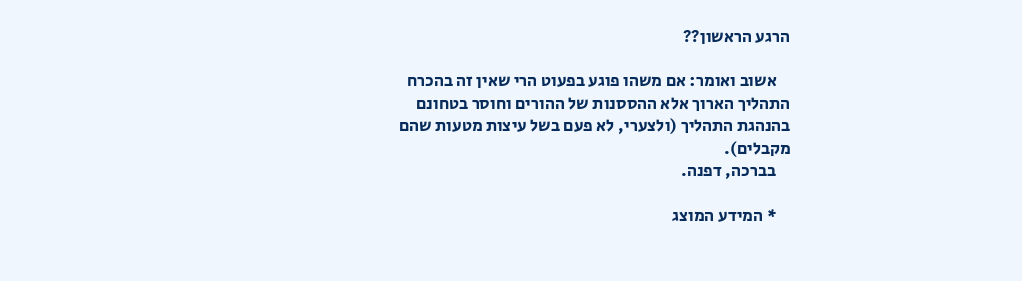הרגע הראשון??

    אשוב ואומר: אם משהו פוגע בפעוט הרי שאין זה בהכרח התהליך הארוך אלא ההססנות של ההורים וחוסר בטחונם בהנהגת התהליך (ולצערי, לא פעם בשל עיצות מטעות שהם מקבלים).
    בברכה, דפנה.

    * המידע המוצג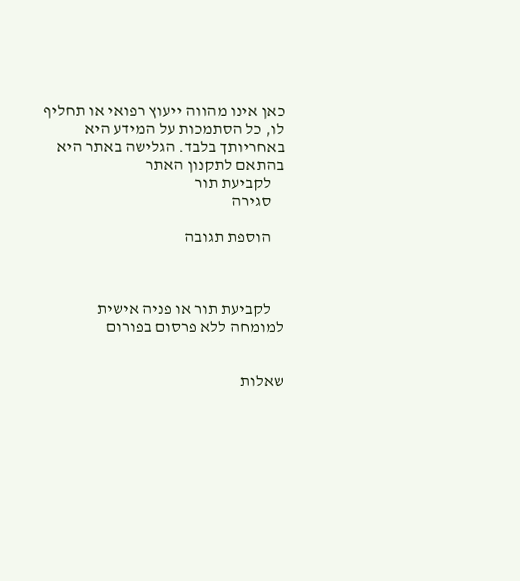כאן אינו מהווה ייעוץ רפואי או תחליף לו, כל הסתמכות על המידע היא באחריותך בלבד. הגלישה באתר היא בהתאם לתקנון האתר
    לקביעת תור
    סגירה

    הוספת תגובה



    לקביעת תור או פניה אישית למומחה ללא פרסום בפורום


שאלות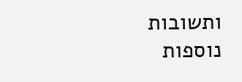ותשובות נוספות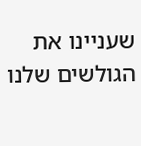שעניינו את הגולשים שלנו